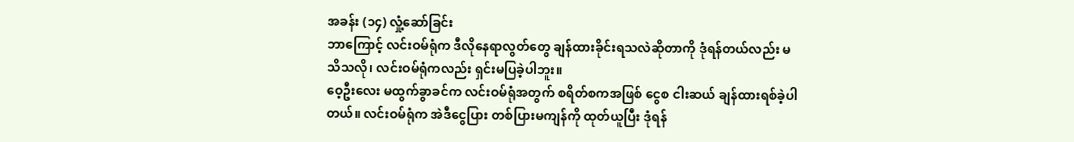အခန်း (၁၄) လှုံ့ဆော်ခြင်း
ဘာကြောင့် လင်းဝမ်ရုံက ဒီလိုနေရာလွတ်တွေ ချန်ထားခိုင်းရသလဲဆိုတာကို ဒုံရန်တယ်လည်း မသိသလို၊ လင်းဝမ်ရုံကလည်း ရှင်းမပြခဲ့ပါဘူး။
ဝေ့ဦးလေး မထွက်ခွာခင်က လင်းဝမ်ရုံအတွက် စရိတ်စကအဖြစ် ငွေစ ငါးဆယ် ချန်ထားရစ်ခဲ့ပါတယ်။ လင်းဝမ်ရုံက အဲဒီငွေပြား တစ်ပြားမကျန်ကို ထုတ်ယူပြီး ဒုံရန်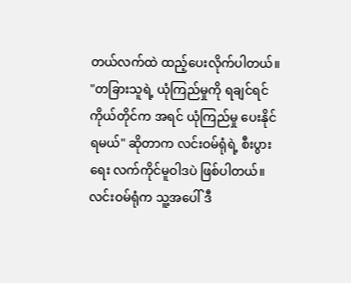တယ်လက်ထဲ ထည့်ပေးလိုက်ပါတယ်။ "တခြားသူရဲ့ ယုံကြည်မှုကို ရချင်ရင် ကိုယ်တိုင်က အရင် ယုံကြည်မှု ပေးနိုင်ရမယ်" ဆိုတာက လင်းဝမ်ရုံရဲ့ စီးပွားရေး လက်ကိုင်မူဝါဒပဲ ဖြစ်ပါတယ်။
လင်းဝမ်ရုံက သူ့အပေါ် ဒီ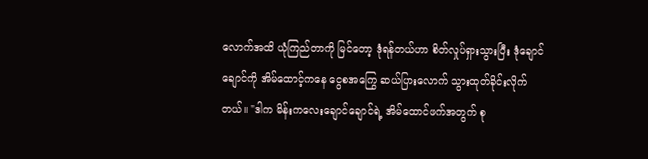လောက်အထိ ယုံကြည်တာကို မြင်တော့ ဒုံရန်တယ်ဟာ စိတ်လှုပ်ရှားသွားပြီး ဒုံချောင်ချောင်ကို အိမ်ထောင့်ကနေ ငွေစအကြွေ ဆယ်ပြားလောက် သွားထုတ်ခိုင်းလိုက်တယ်။ "ဒါက မိန်းကလေးချောင်ချောင်ရဲ့ အိမ်ထောင်ဖက်အတွက် စု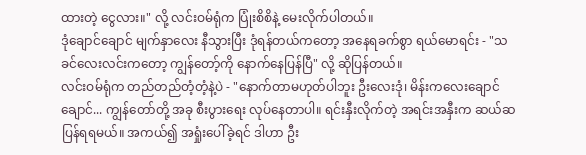ထားတဲ့ ငွေလား။" လို့ လင်းဝမ်ရုံက ပြုံးစိစိနဲ့ မေးလိုက်ပါတယ်။
ဒုံချောင်ချောင် မျက်နှာလေး နီသွားပြီး ဒုံရန်တယ်ကတော့ အနေရခက်စွာ ရယ်မောရင်း - "သခင်လေးလင်းကတော့ ကျွန်တော့်ကို နောက်နေပြန်ပြီ" လို့ ဆိုပြန်တယ်။
လင်းဝမ်ရုံက တည်တည်တံ့တံ့နဲ့ပဲ - "နောက်တာမဟုတ်ပါဘူး ဦးလေးဒုံ၊ မိန်းကလေးချောင်ချောင်... ကျွန်တော်တို့ အခု စီးပွားရေး လုပ်နေတာပါ။ ရင်းနှီးလိုက်တဲ့ အရင်းအနှီးက ဆယ်ဆပြန်ရရမယ်။ အကယ်၍ အရှုံးပေါ်ခဲ့ရင် ဒါဟာ ဦး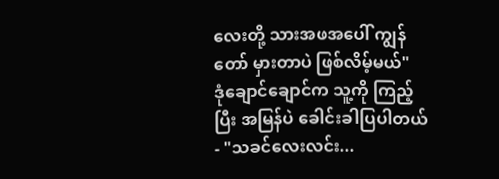လေးတို့ သားအဖအပေါ် ကျွန်တော် မှားတာပဲ ဖြစ်လိမ့်မယ်"
ဒုံချောင်ချောင်က သူ့ကို ကြည့်ပြီး အမြန်ပဲ ခေါင်းခါပြပါတယ် - "သခင်လေးလင်း...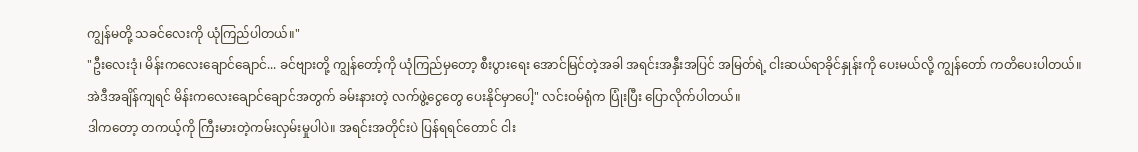ကျွန်မတို့ သခင်လေးကို ယုံကြည်ပါတယ်။"
"ဦးလေးဒုံ၊ မိန်းကလေးချောင်ချောင်... ခင်ဗျားတို့ ကျွန်တော့်ကို ယုံကြည်မှတော့ စီးပွားရေး အောင်မြင်တဲ့အခါ အရင်းအနှီးအပြင် အမြတ်ရဲ့ ငါးဆယ်ရာခိုင်နှုန်းကို ပေးမယ်လို့ ကျွန်တော် ကတိပေးပါတယ်။ အဲဒီအချိန်ကျရင် မိန်းကလေးချောင်ချောင်အတွက် ခမ်းနားတဲ့ လက်ဖွဲ့ငွေတွေ ပေးနိုင်မှာပေါ့" လင်းဝမ်ရုံက ပြုံးပြီး ပြောလိုက်ပါတယ်။
ဒါကတော့ တကယ့်ကို ကြီးမားတဲ့ကမ်းလှမ်းမှုပါပဲ။ အရင်းအတိုင်းပဲ ပြန်ရရင်တောင် ငါး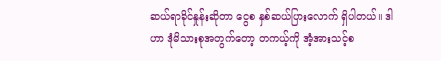ဆယ်ရာခိုင်နှုန်းဆိုတာ ငွေစ နှစ်ဆယ်ပြားလောက် ရှိပါတယ်။ ဒါဟာ ဒုံမိသားစုအတွက်တော့ တကယ့်ကို အံ့အားသင့်စ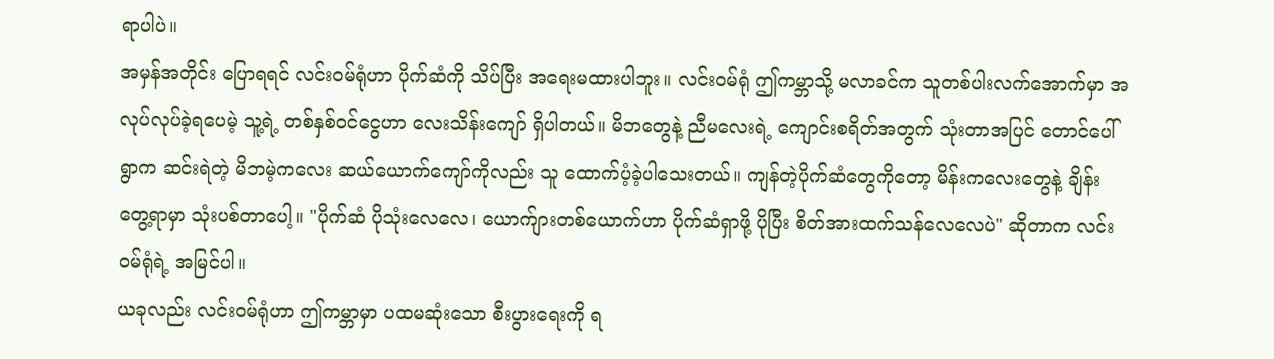ရာပါပဲ။
အမှန်အတိုင်း ပြောရရင် လင်းဝမ်ရုံဟာ ပိုက်ဆံကို သိပ်ပြီး အရေးမထားပါဘူး။ လင်းဝမ်ရုံ ဤကမ္ဘာသို့ မလာခင်က သူတစ်ပါးလက်အောက်မှာ အလုပ်လုပ်ခဲ့ရပေမဲ့ သူ့ရဲ့ တစ်နှစ်ဝင်ငွေဟာ လေးသိန်းကျော် ရှိပါတယ်။ မိဘတွေနဲ့ ညီမလေးရဲ့ ကျောင်းစရိတ်အတွက် သုံးတာအပြင် တောင်ပေါ်ရွာက ဆင်းရဲတဲ့ မိဘမဲ့ကလေး ဆယ်ယောက်ကျော်ကိုလည်း သူ ထောက်ပံ့ခဲ့ပါသေးတယ်။ ကျန်တဲ့ပိုက်ဆံတွေကိုတော့ မိန်းကလေးတွေနဲ့ ချိန်းတွေ့ရာမှာ သုံးပစ်တာပေါ့။ "ပိုက်ဆံ ပိုသုံးလေလေ၊ ယောက်ျားတစ်ယောက်ဟာ ပိုက်ဆံရှာဖို့ ပိုပြီး စိတ်အားထက်သန်လေလေပဲ" ဆိုတာက လင်းဝမ်ရုံရဲ့ အမြင်ပါ။
ယခုလည်း လင်းဝမ်ရုံဟာ ဤကမ္ဘာမှာ ပထမဆုံးသော စီးပွားရေးကို ရ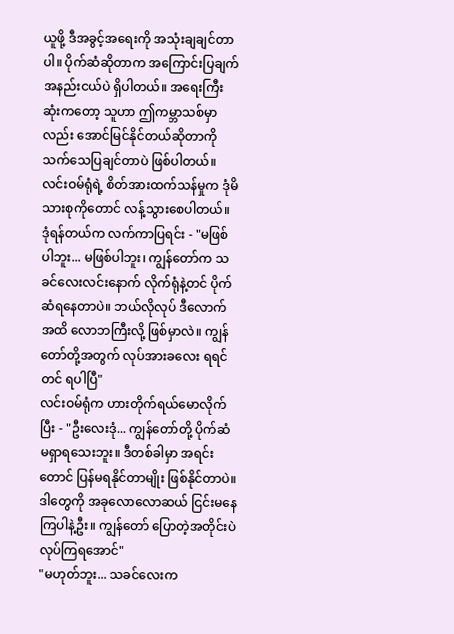ယူဖို့ ဒီအခွင့်အရေးကို အသုံးချချင်တာပါ။ ပိုက်ဆံဆိုတာက အကြောင်းပြချက် အနည်းငယ်ပဲ ရှိပါတယ်။ အရေးကြီးဆုံးကတော့ သူဟာ ဤကမ္ဘာသစ်မှာလည်း အောင်မြင်နိုင်တယ်ဆိုတာကို သက်သေပြချင်တာပဲ ဖြစ်ပါတယ်။
လင်းဝမ်ရုံရဲ့ စိတ်အားထက်သန်မှုက ဒုံမိသားစုကိုတောင် လန့်သွားစေပါတယ်။ ဒုံရန်တယ်က လက်ကာပြရင်း - "မဖြစ်ပါဘူး... မဖြစ်ပါဘူး၊ ကျွန်တော်က သခင်လေးလင်းနောက် လိုက်ရုံနဲ့တင် ပိုက်ဆံရနေတာပဲ။ ဘယ်လိုလုပ် ဒီလောက်အထိ လောဘကြီးလို့ ဖြစ်မှာလဲ။ ကျွန်တော်တို့အတွက် လုပ်အားခလေး ရရင်တင် ရပါပြီ"
လင်းဝမ်ရုံက ဟားတိုက်ရယ်မောလိုက်ပြီး - "ဦးလေးဒုံ... ကျွန်တော်တို့ ပိုက်ဆံ မရှာရသေးဘူး။ ဒီတစ်ခါမှာ အရင်းတောင် ပြန်မရနိုင်တာမျိုး ဖြစ်နိုင်တာပဲ။ ဒါတွေကို အခုလောလောဆယ် ငြင်းမနေကြပါနဲ့ဦး။ ကျွန်တော် ပြောတဲ့အတိုင်းပဲ လုပ်ကြရအောင်"
"မဟုတ်ဘူး... သခင်လေးက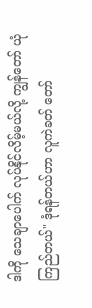ဒါကို သေချာပေါက် လုပ်နိုင်လိမ့်မယ်လို့ ကျွန်တော် ယုံကြည်တယ်" ဒုံရန်တယ်ဟာ လူကဲခတ် တော်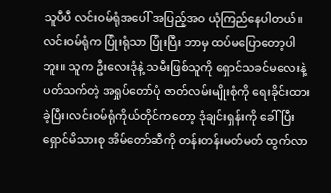သူပီပီ လင်းဝမ်ရုံအပေါ် အပြည့်အဝ ယုံကြည်နေပါတယ်။
လင်းဝမ်ရုံက ပြုံးရုံသာ ပြုံးပြီး ဘာမှ ထပ်မပြောတော့ပါဘူး။ သူက ဦးလေးဒုံနဲ့ သမီးဖြစ်သူကို ရှောင်သခင်မလေးနဲ့ ပတ်သက်တဲ့ အရှုပ်တော်ပုံ ဇာတ်လမ်းမျိုးစုံကို ရေးခိုင်းထားခဲ့ပြီး၊လင်းဝမ်ရုံကိုယ်တိုင်ကတော့ ဒုံချင်းရှန်းကို ခေါ်ပြီး ရှောင်မိသားစု အိမ်တော်ဆီကို တန်းတန်းမတ်မတ် ထွက်လာ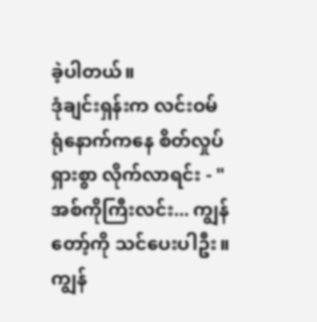ခဲ့ပါတယ်။
ဒုံချင်းရှန်းက လင်းဝမ်ရုံနောက်ကနေ စိတ်လှုပ်ရှားစွာ လိုက်လာရင်း - "အစ်ကိုကြီးလင်း... ကျွန်တော့်ကို သင်ပေးပါဦး။ ကျွန်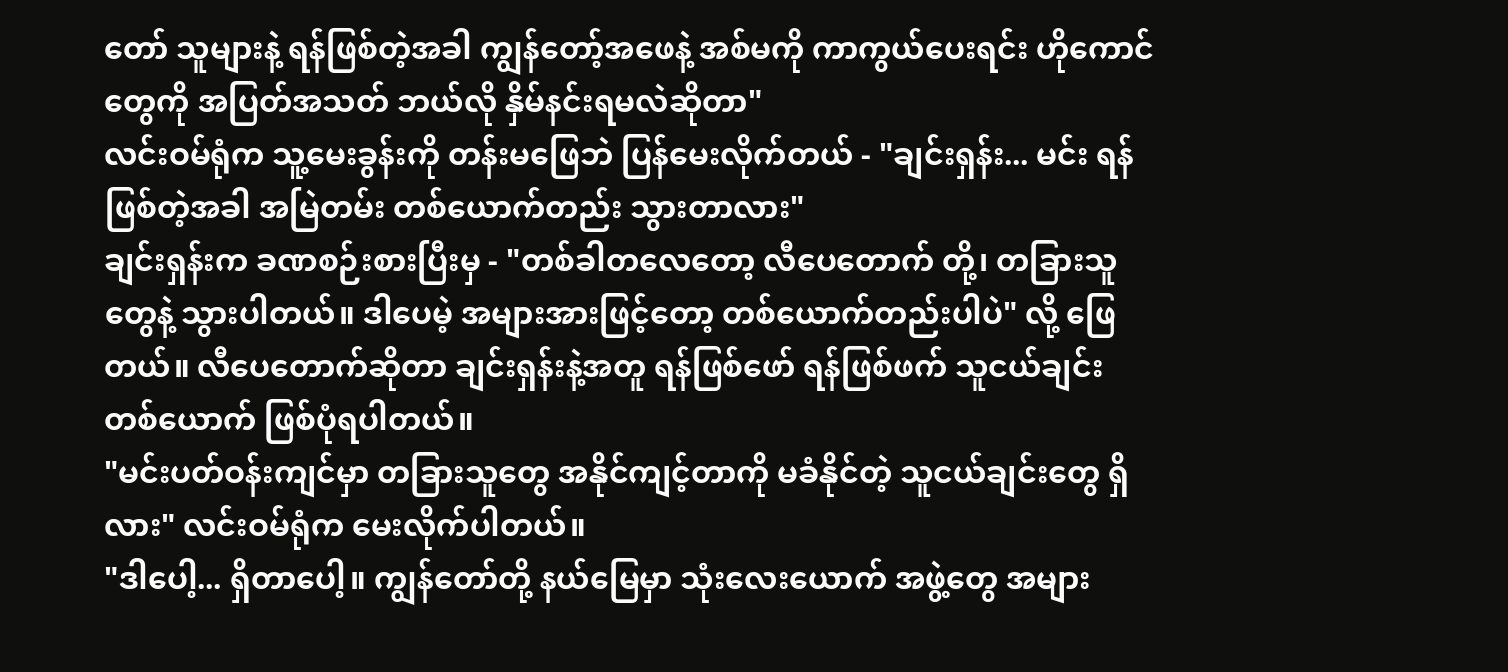တော် သူများနဲ့ ရန်ဖြစ်တဲ့အခါ ကျွန်တော့်အဖေနဲ့ အစ်မကို ကာကွယ်ပေးရင်း ဟိုကောင်တွေကို အပြတ်အသတ် ဘယ်လို နှိမ်နင်းရမလဲဆိုတာ"
လင်းဝမ်ရုံက သူ့မေးခွန်းကို တန်းမဖြေဘဲ ပြန်မေးလိုက်တယ် - "ချင်းရှန်း... မင်း ရန်ဖြစ်တဲ့အခါ အမြဲတမ်း တစ်ယောက်တည်း သွားတာလား"
ချင်းရှန်းက ခဏစဉ်းစားပြီးမှ - "တစ်ခါတလေတော့ လီပေတောက် တို့၊ တခြားသူတွေနဲ့ သွားပါတယ်။ ဒါပေမဲ့ အများအားဖြင့်တော့ တစ်ယောက်တည်းပါပဲ" လို့ ဖြေတယ်။ လီပေတောက်ဆိုတာ ချင်းရှန်းနဲ့အတူ ရန်ဖြစ်ဖော် ရန်ဖြစ်ဖက် သူငယ်ချင်းတစ်ယောက် ဖြစ်ပုံရပါတယ်။
"မင်းပတ်ဝန်းကျင်မှာ တခြားသူတွေ အနိုင်ကျင့်တာကို မခံနိုင်တဲ့ သူငယ်ချင်းတွေ ရှိလား" လင်းဝမ်ရုံက မေးလိုက်ပါတယ်။
"ဒါပေါ့... ရှိတာပေါ့။ ကျွန်တော်တို့ နယ်မြေမှာ သုံးလေးယောက် အဖွဲ့တွေ အများ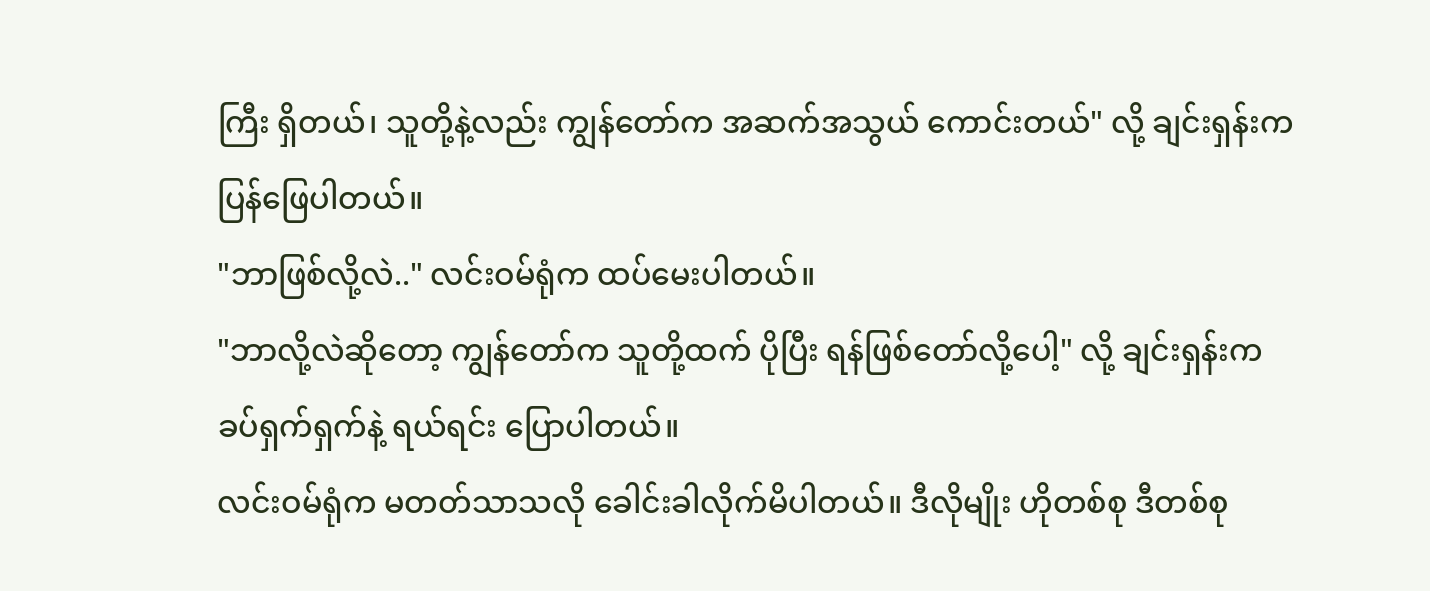ကြီး ရှိတယ်၊ သူတို့နဲ့လည်း ကျွန်တော်က အဆက်အသွယ် ကောင်းတယ်" လို့ ချင်းရှန်းက ပြန်ဖြေပါတယ်။
"ဘာဖြစ်လို့လဲ.." လင်းဝမ်ရုံက ထပ်မေးပါတယ်။
"ဘာလို့လဲဆိုတော့ ကျွန်တော်က သူတို့ထက် ပိုပြီး ရန်ဖြစ်တော်လို့ပေါ့" လို့ ချင်းရှန်းက ခပ်ရှက်ရှက်နဲ့ ရယ်ရင်း ပြောပါတယ်။
လင်းဝမ်ရုံက မတတ်သာသလို ခေါင်းခါလိုက်မိပါတယ်။ ဒီလိုမျိုး ဟိုတစ်စု ဒီတစ်စု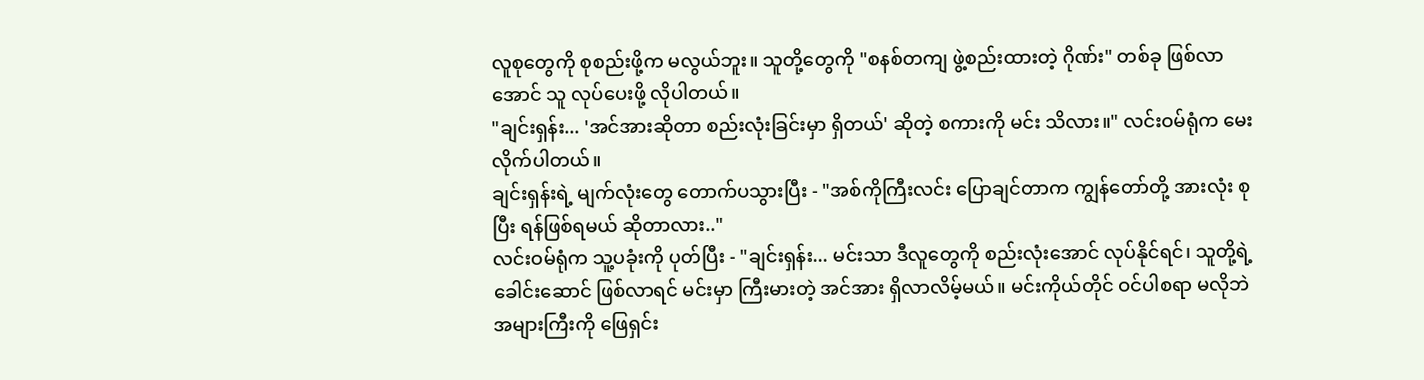လူစုတွေကို စုစည်းဖို့က မလွယ်ဘူး။ သူတို့တွေကို "စနစ်တကျ ဖွဲ့စည်းထားတဲ့ ဂိုဏ်း" တစ်ခု ဖြစ်လာအောင် သူ လုပ်ပေးဖို့ လိုပါတယ်။
"ချင်းရှန်း... 'အင်အားဆိုတာ စည်းလုံးခြင်းမှာ ရှိတယ်' ဆိုတဲ့ စကားကို မင်း သိလား။" လင်းဝမ်ရုံက မေးလိုက်ပါတယ်။
ချင်းရှန်းရဲ့ မျက်လုံးတွေ တောက်ပသွားပြီး - "အစ်ကိုကြီးလင်း ပြောချင်တာက ကျွန်တော်တို့ အားလုံး စုပြီး ရန်ဖြစ်ရမယ် ဆိုတာလား.."
လင်းဝမ်ရုံက သူ့ပခုံးကို ပုတ်ပြီး - "ချင်းရှန်း... မင်းသာ ဒီလူတွေကို စည်းလုံးအောင် လုပ်နိုင်ရင်၊ သူတို့ရဲ့ ခေါင်းဆောင် ဖြစ်လာရင် မင်းမှာ ကြီးမားတဲ့ အင်အား ရှိလာလိမ့်မယ်။ မင်းကိုယ်တိုင် ဝင်ပါစရာ မလိုဘဲ အများကြီးကို ဖြေရှင်း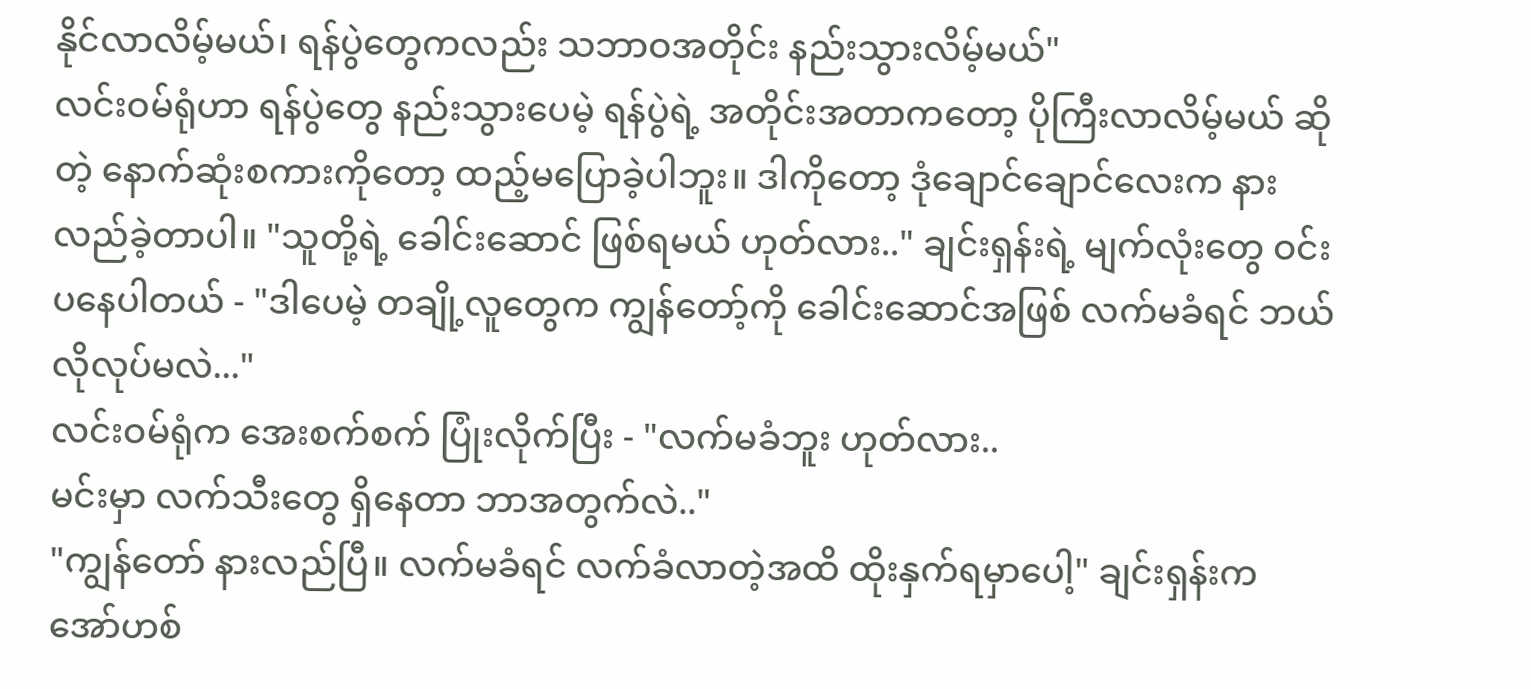နိုင်လာလိမ့်မယ်၊ ရန်ပွဲတွေကလည်း သဘာဝအတိုင်း နည်းသွားလိမ့်မယ်"
လင်းဝမ်ရုံဟာ ရန်ပွဲတွေ နည်းသွားပေမဲ့ ရန်ပွဲရဲ့ အတိုင်းအတာကတော့ ပိုကြီးလာလိမ့်မယ် ဆိုတဲ့ နောက်ဆုံးစကားကိုတော့ ထည့်မပြောခဲ့ပါဘူး။ ဒါကိုတော့ ဒုံချောင်ချောင်လေးက နားလည်ခဲ့တာပါ။ "သူတို့ရဲ့ ခေါင်းဆောင် ဖြစ်ရမယ် ဟုတ်လား.." ချင်းရှန်းရဲ့ မျက်လုံးတွေ ဝင်းပနေပါတယ် - "ဒါပေမဲ့ တချို့လူတွေက ကျွန်တော့်ကို ခေါင်းဆောင်အဖြစ် လက်မခံရင် ဘယ်လိုလုပ်မလဲ..."
လင်းဝမ်ရုံက အေးစက်စက် ပြုံးလိုက်ပြီး - "လက်မခံဘူး ဟုတ်လား..
မင်းမှာ လက်သီးတွေ ရှိနေတာ ဘာအတွက်လဲ.."
"ကျွန်တော် နားလည်ပြီ။ လက်မခံရင် လက်ခံလာတဲ့အထိ ထိုးနှက်ရမှာပေါ့" ချင်းရှန်းက အော်ဟစ်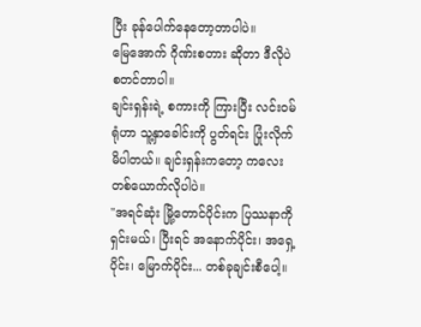ပြီး ခုန်ပေါက်နေတော့တာပါပဲ။
မြေအောက် ဂိုဏ်းစတား ဆိုတာ ဒီလိုပဲ စတင်တာပါ။
ချင်းရှန်းရဲ့ စကားကို ကြားပြီး လင်းဝမ်ရုံဟာ သူ့နှာခေါင်းကို ပွတ်ရင်း ပြုံးလိုက်မိပါတယ်။ ချင်းရှန်းကတော့ ကလေးတစ်ယောက်လိုပါပဲ။
"အရင်ဆုံး မြို့တောင်ပိုင်းက ပြဿနာကို ရှင်းမယ်၊ ပြီးရင် အနောက်ပိုင်း၊ အရှေ့ပိုင်း၊ မြောက်ပိုင်း... တစ်ခုချင်းစီပေါ့။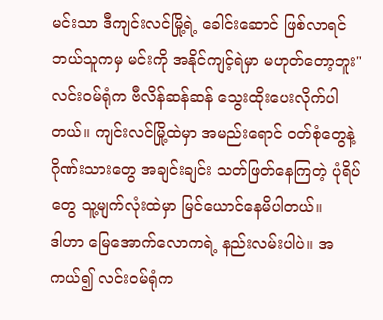မင်းသာ ဒီကျင်းလင်မြို့ရဲ့ ခေါင်းဆောင် ဖြစ်လာရင် ဘယ်သူကမှ မင်းကို အနိုင်ကျင့်ရဲမှာ မဟုတ်တော့ဘူး" လင်းဝမ်ရုံက ဗီလိန်ဆန်ဆန် သွေးထိုးပေးလိုက်ပါတယ်။ ကျင်းလင်မြို့ထဲမှာ အမည်းရောင် ဝတ်စုံတွေနဲ့ ဂိုဏ်းသားတွေ အချင်းချင်း သတ်ဖြတ်နေကြတဲ့ ပုံရိပ်တွေ သူ့မျက်လုံးထဲမှာ မြင်ယောင်နေမိပါတယ်။
ဒါဟာ မြေအောက်လောကရဲ့ နည်းလမ်းပါပဲ။ အကယ်၍ လင်းဝမ်ရုံက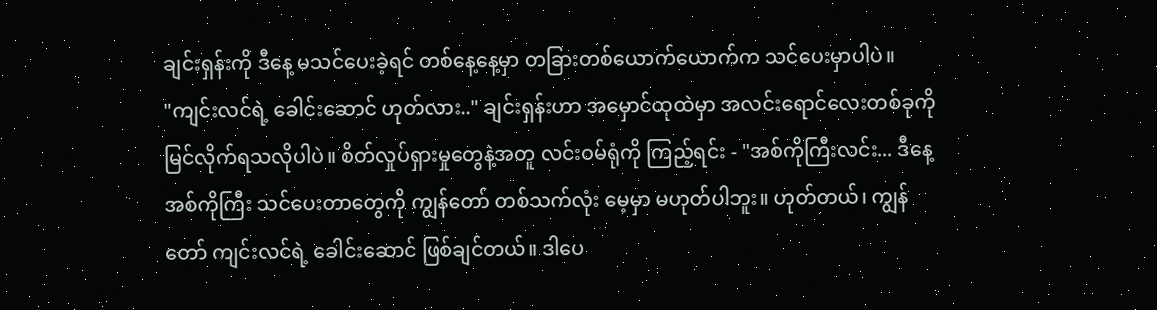ချင်းရှန်းကို ဒီနေ့ မသင်ပေးခဲ့ရင် တစ်နေ့နေ့မှာ တခြားတစ်ယောက်ယောက်က သင်ပေးမှာပါပဲ။
"ကျင်းလင်ရဲ့ ခေါင်းဆောင် ဟုတ်လား.." ချင်းရှန်းဟာ အမှောင်ထုထဲမှာ အလင်းရောင်လေးတစ်ခုကို မြင်လိုက်ရသလိုပါပဲ။ စိတ်လှုပ်ရှားမှုတွေနဲ့အတူ လင်းဝမ်ရုံကို ကြည့်ရင်း - "အစ်ကိုကြီးလင်း... ဒီနေ့ အစ်ကိုကြီး သင်ပေးတာတွေကို ကျွန်တော် တစ်သက်လုံး မေ့မှာ မဟုတ်ပါဘူး။ ဟုတ်တယ်၊ ကျွန်တော် ကျင်းလင်ရဲ့ ခေါင်းဆောင် ဖြစ်ချင်တယ်။ ဒါပေ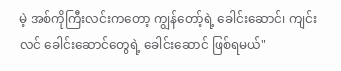မဲ့ အစ်ကိုကြီးလင်းကတော့ ကျွန်တော့်ရဲ့ ခေါင်းဆောင်၊ ကျင်းလင် ခေါင်းဆောင်တွေရဲ့ ခေါင်းဆောင် ဖြစ်ရမယ်"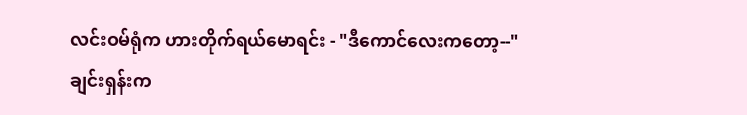လင်းဝမ်ရုံက ဟားတိုက်ရယ်မောရင်း - "ဒီကောင်လေးကတော့--"
ချင်းရှန်းက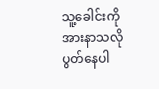သူ့ခေါင်းကို အားနာသလို ပွတ်နေပါ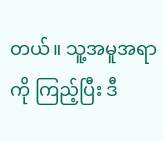တယ်။ သူ့အမူအရာကို ကြည့်ပြီး ဒီ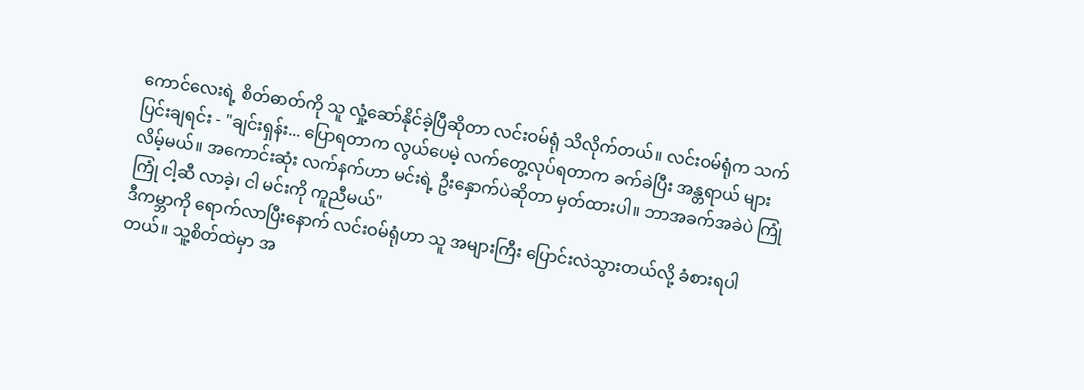ကောင်လေးရဲ့ စိတ်ဓာတ်ကို သူ လှုံ့ဆော်နိုင်ခဲ့ပြီဆိုတာ လင်းဝမ်ရုံ သိလိုက်တယ်။ လင်းဝမ်ရုံက သက်ပြင်းချရင်း - "ချင်းရှန်း... ပြောရတာက လွယ်ပေမဲ့ လက်တွေ့လုပ်ရတာက ခက်ခဲပြီး အန္တရာယ် များလိမ့်မယ်။ အကောင်းဆုံး လက်နက်ဟာ မင်းရဲ့ ဦးနှောက်ပဲဆိုတာ မှတ်ထားပါ။ ဘာအခက်အခဲပဲ ကြုံကြုံ ငါ့ဆီ လာခဲ့၊ ငါ မင်းကို ကူညီမယ်"
ဒီကမ္ဘာကို ရောက်လာပြီးနောက် လင်းဝမ်ရုံဟာ သူ အများကြီး ပြောင်းလဲသွားတယ်လို့ ခံစားရပါတယ်။ သူ့စိတ်ထဲမှာ အ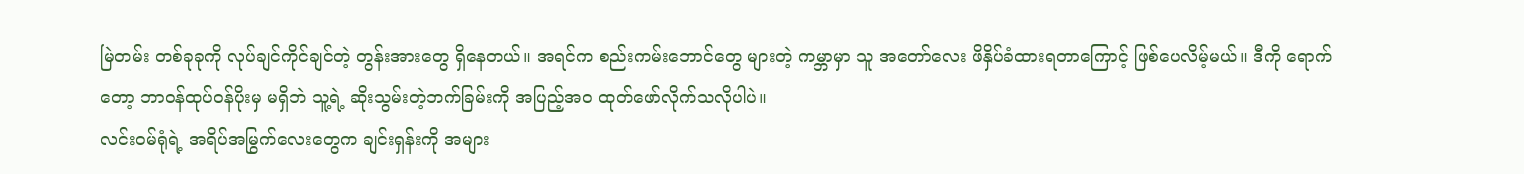မြဲတမ်း တစ်ခုခုကို လုပ်ချင်ကိုင်ချင်တဲ့ တွန်းအားတွေ ရှိနေတယ်။ အရင်က စည်းကမ်းဘောင်တွေ များတဲ့ ကမ္ဘာမှာ သူ အတော်လေး ဖိနှိပ်ခံထားရတာကြောင့် ဖြစ်ပေလိမ့်မယ်။ ဒီကို ရောက်တော့ ဘာဝန်ထုပ်ဝန်ပိုးမှ မရှိဘဲ သူ့ရဲ့ ဆိုးသွမ်းတဲ့ဘက်ခြမ်းကို အပြည့်အဝ ထုတ်ဖော်လိုက်သလိုပါပဲ။
လင်းဝမ်ရုံရဲ့ အရိပ်အမြွက်လေးတွေက ချင်းရှန်းကို အများ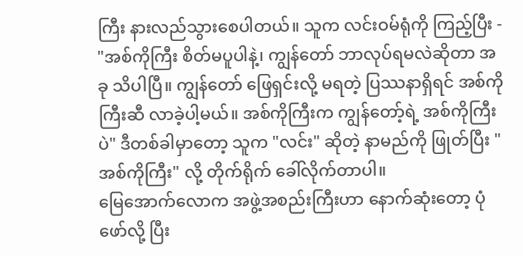ကြီး နားလည်သွားစေပါတယ်။ သူက လင်းဝမ်ရုံကို ကြည့်ပြီး - "အစ်ကိုကြီး စိတ်မပူပါနဲ့၊ ကျွန်တော် ဘာလုပ်ရမလဲဆိုတာ အခု သိပါပြီ။ ကျွန်တော် ဖြေရှင်းလို့ မရတဲ့ ပြဿနာရှိရင် အစ်ကိုကြီးဆီ လာခဲ့ပါ့မယ်။ အစ်ကိုကြီးက ကျွန်တော့်ရဲ့ အစ်ကိုကြီးပဲ" ဒီတစ်ခါမှာတော့ သူက "လင်း" ဆိုတဲ့ နာမည်ကို ဖြုတ်ပြီး "အစ်ကိုကြီး" လို့ တိုက်ရိုက် ခေါ်လိုက်တာပါ။
မြေအောက်လောက အဖွဲ့အစည်းကြီးဟာ နောက်ဆုံးတော့ ပုံဖော်လို့ ပြီး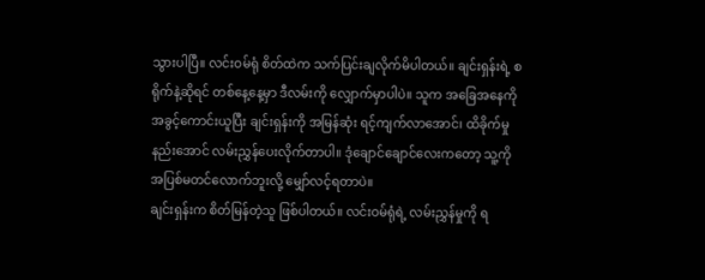သွားပါပြီ။ လင်းဝမ်ရုံ စိတ်ထဲက သက်ပြင်းချလိုက်မိပါတယ်။ ချင်းရှန်းရဲ့ စရိုက်နဲ့ဆိုရင် တစ်နေ့နေ့မှာ ဒီလမ်းကို လျှောက်မှာပါပဲ။ သူက အခြေအနေကို အခွင့်ကောင်းယူပြီး ချင်းရှန်းကို အမြန်ဆုံး ရင့်ကျက်လာအောင်၊ ထိခိုက်မှု နည်းအောင် လမ်းညွှန်ပေးလိုက်တာပါ။ ဒုံချောင်ချောင်လေးကတော့ သူ့ကို အပြစ်မတင်လောက်ဘူးလို့ မျှော်လင့်ရတာပဲ။
ချင်းရှန်းက စိတ်မြန်တဲ့သူ ဖြစ်ပါတယ်။ လင်းဝမ်ရုံရဲ့ လမ်းညွှန်မှုကို ရ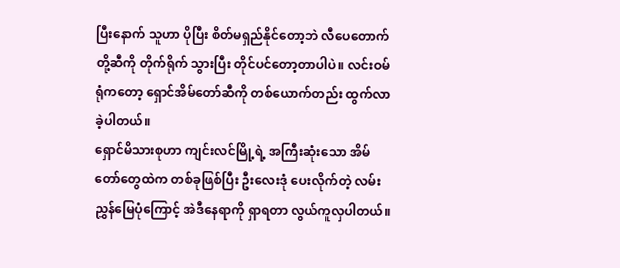ပြီးနောက် သူဟာ ပိုပြီး စိတ်မရှည်နိုင်တော့ဘဲ လီပေတောက်တို့ဆီကို တိုက်ရိုက် သွားပြီး တိုင်ပင်တော့တာပါပဲ။ လင်းဝမ်ရုံကတော့ ရှောင်အိမ်တော်ဆီကို တစ်ယောက်တည်း ထွက်လာခဲ့ပါတယ်။
ရှောင်မိသားစုဟာ ကျင်းလင်မြို့ရဲ့ အကြီးဆုံးသော အိမ်တော်တွေထဲက တစ်ခုဖြစ်ပြီး ဦးလေးဒုံ ပေးလိုက်တဲ့ လမ်းညွှန်မြေပုံကြောင့် အဲဒီနေရာကို ရှာရတာ လွယ်ကူလှပါတယ်။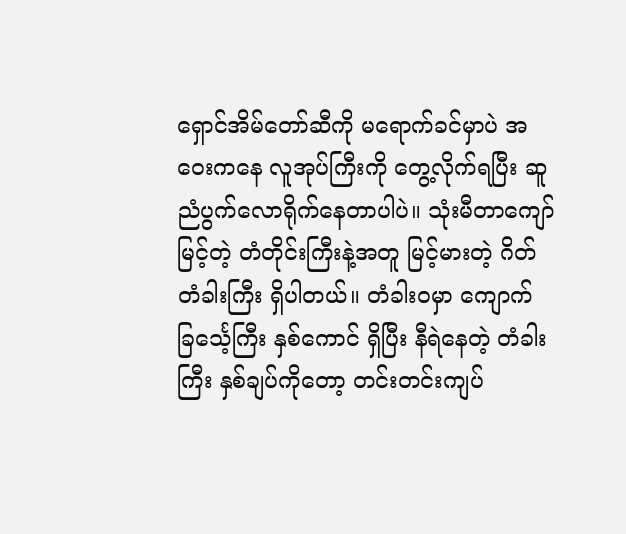ရှောင်အိမ်တော်ဆီကို မရောက်ခင်မှာပဲ အဝေးကနေ လူအုပ်ကြီးကို တွေ့လိုက်ရပြီး ဆူညံပွက်လောရိုက်နေတာပါပဲ။ သုံးမီတာကျော် မြင့်တဲ့ တံတိုင်းကြီးနဲ့အတူ မြင့်မားတဲ့ ဂိတ်တံခါးကြီး ရှိပါတယ်။ တံခါးဝမှာ ကျောက်ခြင်္သေ့ကြီး နှစ်ကောင် ရှိပြီး နီရဲနေတဲ့ တံခါးကြီး နှစ်ချပ်ကိုတော့ တင်းတင်းကျပ်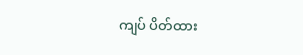ကျပ် ပိတ်ထား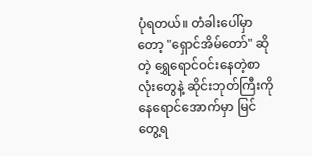ပုံရတယ်။ တံခါးပေါ်မှာတော့ "ရှောင်အိမ်တော်" ဆိုတဲ့ ရွှေရောင်ဝင်းနေတဲ့စာလုံးတွေနဲ့ ဆိုင်းဘုတ်ကြီးကို နေရောင်အောက်မှာ မြင်တွေ့ရ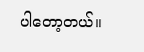ပါတော့တယ်။